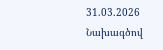31.03.2026
Նախագծով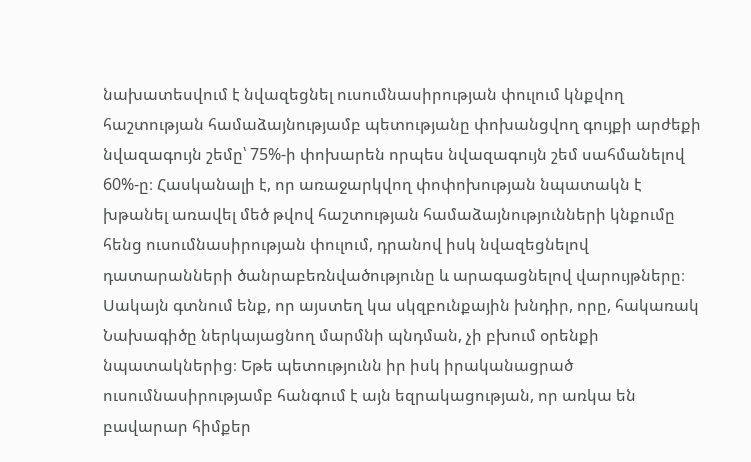նախատեսվում է նվազեցնել ուսումնասիրության փուլում կնքվող հաշտության համաձայնությամբ պետությանը փոխանցվող գույքի արժեքի նվազագույն շեմը՝ 75%-ի փոխարեն որպես նվազագույն շեմ սահմանելով 60%-ը։ Հասկանալի է, որ առաջարկվող փոփոխության նպատակն է խթանել առավել մեծ թվով հաշտության համաձայնությունների կնքումը հենց ուսումնասիրության փուլում, դրանով իսկ նվազեցնելով դատարանների ծանրաբեռնվածությունը և արագացնելով վարույթները։ Սակայն գտնում ենք, որ այստեղ կա սկզբունքային խնդիր, որը, հակառակ Նախագիծը ներկայացնող մարմնի պնդման, չի բխում օրենքի նպատակներից։ Եթե պետությունն իր իսկ իրականացրած ուսումնասիրությամբ հանգում է այն եզրակացության, որ առկա են բավարար հիմքեր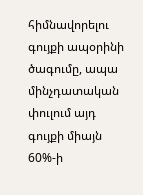հիմնավորելու գույքի ապօրինի ծագումը, ապա մինչդատական փուլում այդ գույքի միայն 60%-ի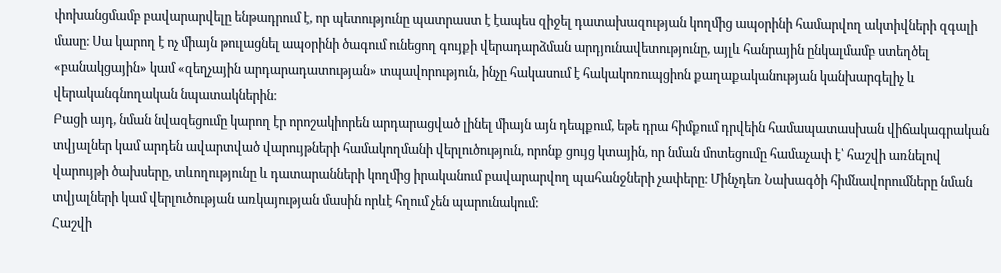փոխանցմամբ բավարարվելը ենթադրում է, որ պետությունը պատրաստ է էապես զիջել դատախազության կողմից ապօրինի համարվող ակտիվների զգալի մասը։ Սա կարող է ոչ միայն թուլացնել ապօրինի ծագում ունեցող գույքի վերադարձման արդյունավետությունը, այլև հանրային ընկալմամբ ստեղծել «բանակցային» կամ «զեղչային արդարադատության» տպավորություն, ինչը հակասում է հակակոռուպցիոն քաղաքականության կանխարգելիչ և վերականգնողական նպատակներին։
Բացի այդ, նման նվազեցումը կարող էր որոշակիորեն արդարացված լինել միայն այն դեպքում, եթե դրա հիմքում դրվեին համապատասխան վիճակագրական տվյալներ կամ արդեն ավարտված վարույթների համակողմանի վերլուծություն, որոնք ցույց կտային, որ նման մոտեցումը համաչափ է՝ հաշվի առնելով վարույթի ծախսերը, տևողությունը և դատարանների կողմից իրականում բավարարվող պահանջների չափերը։ Մինչդեռ Նախագծի հիմնավորումները նման տվյալների կամ վերլուծության առկայության մասին որևէ հղում չեն պարունակում։
Հաշվի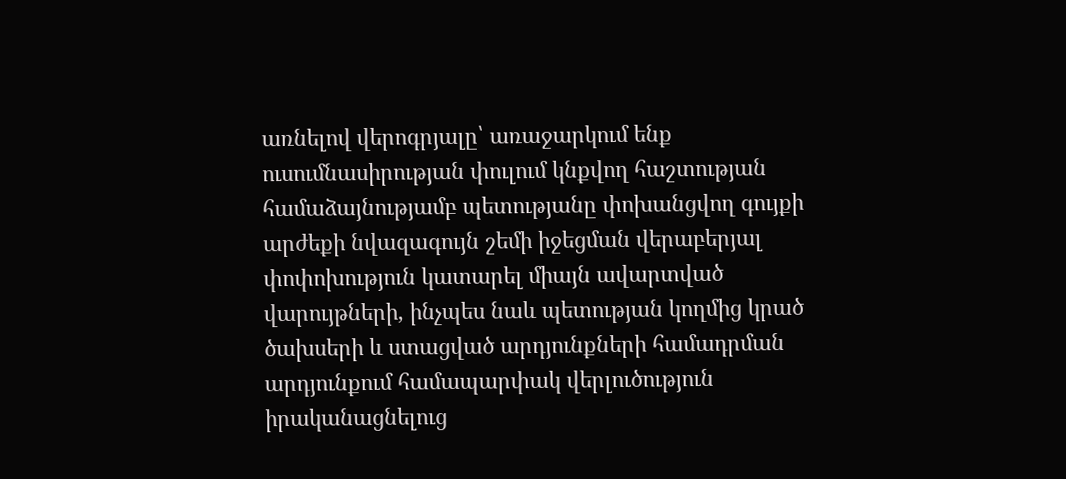առնելով վերոգրյալը՝ առաջարկում ենք ուսումնասիրության փուլում կնքվող հաշտության համաձայնությամբ պետությանը փոխանցվող գույքի արժեքի նվազագույն շեմի իջեցման վերաբերյալ փոփոխություն կատարել միայն ավարտված վարույթների, ինչպես նաև պետության կողմից կրած ծախսերի և ստացված արդյունքների համադրման արդյունքում համապարփակ վերլուծություն իրականացնելուց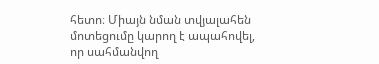հետո։ Միայն նման տվյալահեն մոտեցումը կարող է ապահովել, որ սահմանվող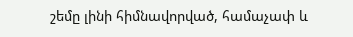շեմը լինի հիմնավորված, համաչափ և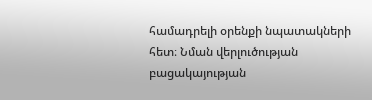համադրելի օրենքի նպատակների հետ։ Նման վերլուծության բացակայության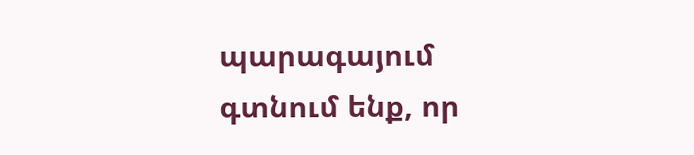պարագայում գտնում ենք, որ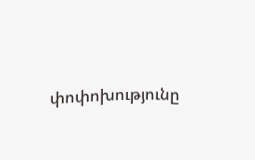փոփոխությունը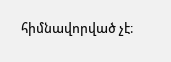հիմնավորված չէ։